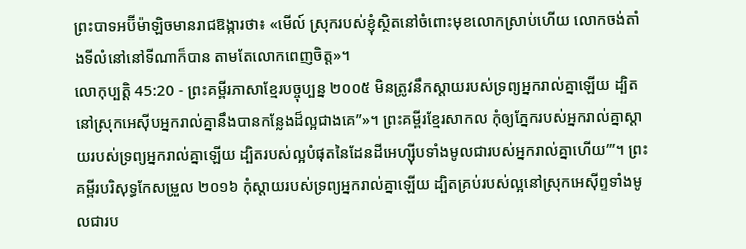ព្រះបាទអប៊ីម៉ាឡិចមានរាជឱង្ការថា៖ «មើល៍ ស្រុករបស់ខ្ញុំស្ថិតនៅចំពោះមុខលោកស្រាប់ហើយ លោកចង់តាំងទីលំនៅនៅទីណាក៏បាន តាមតែលោកពេញចិត្ត»។
លោកុប្បត្តិ 45:20 - ព្រះគម្ពីរភាសាខ្មែរបច្ចុប្បន្ន ២០០៥ មិនត្រូវនឹកស្ដាយរបស់ទ្រព្យអ្នករាល់គ្នាឡើយ ដ្បិតនៅស្រុកអេស៊ីបអ្នករាល់គ្នានឹងបានកន្លែងដ៏ល្អជាងគេ”»។ ព្រះគម្ពីរខ្មែរសាកល កុំឲ្យភ្នែករបស់អ្នករាល់គ្នាស្ដាយរបស់ទ្រព្យអ្នករាល់គ្នាឡើយ ដ្បិតរបស់ល្អបំផុតនៃដែនដីអេហ្ស៊ីបទាំងមូលជារបស់អ្នករាល់គ្នាហើយ’”។ ព្រះគម្ពីរបរិសុទ្ធកែសម្រួល ២០១៦ កុំស្តាយរបស់ទ្រព្យអ្នករាល់គ្នាឡើយ ដ្បិតគ្រប់របស់ល្អនៅស្រុកអេស៊ីព្ទទាំងមូលជារប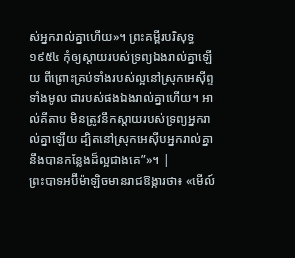ស់អ្នករាល់គ្នាហើយ»។ ព្រះគម្ពីរបរិសុទ្ធ ១៩៥៤ កុំឲ្យស្តាយរបស់ទ្រព្យឯងរាល់គ្នាឡើយ ពីព្រោះគ្រប់ទាំងរបស់ល្អនៅស្រុកអេស៊ីព្ទទាំងមូល ជារបស់ផងឯងរាល់គ្នាហើយ។ អាល់គីតាប មិនត្រូវនឹកស្តាយរបស់ទ្រព្យអ្នករាល់គ្នាឡើយ ដ្បិតនៅស្រុកអេស៊ីបអ្នករាល់គ្នានឹងបានកន្លែងដ៏ល្អជាងគេ”»។ |
ព្រះបាទអប៊ីម៉ាឡិចមានរាជឱង្ការថា៖ «មើល៍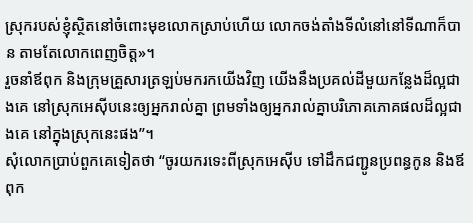ស្រុករបស់ខ្ញុំស្ថិតនៅចំពោះមុខលោកស្រាប់ហើយ លោកចង់តាំងទីលំនៅនៅទីណាក៏បាន តាមតែលោកពេញចិត្ត»។
រួចនាំឪពុក និងក្រុមគ្រួសារត្រឡប់មករកយើងវិញ យើងនឹងប្រគល់ដីមួយកន្លែងដ៏ល្អជាងគេ នៅស្រុកអេស៊ីបនេះឲ្យអ្នករាល់គ្នា ព្រមទាំងឲ្យអ្នករាល់គ្នាបរិភោគភោគផលដ៏ល្អជាងគេ នៅក្នុងស្រុកនេះផង”។
សុំលោកប្រាប់ពួកគេទៀតថា “ចូរយករទេះពីស្រុកអេស៊ីប ទៅដឹកជញ្ជូនប្រពន្ធកូន និងឪពុក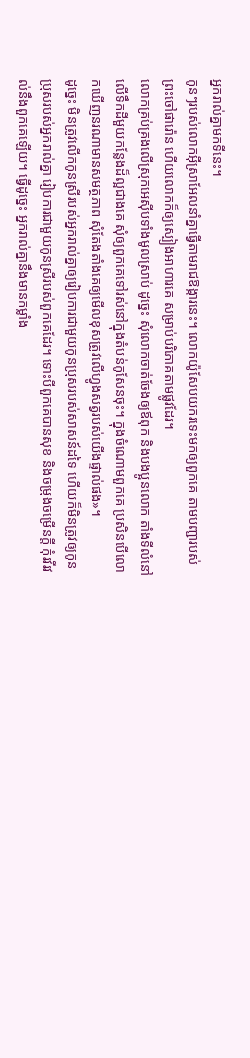អ្នករាល់គ្នាមកទីនេះ។
កូនៗរបស់លោកអ៊ីស្រាអែលនាំគ្នាធ្វើតាមរាជឱង្ការនេះ។ លោកយ៉ូសែបយករទេះមកឲ្យពួកគេ តាមបញ្ជារបស់ព្រះចៅផារ៉ោន ហើយលោកក៏ឲ្យស្បៀងអាហារគេ សម្រាប់បរិភោគតាមផ្លូវដែរ។
លោកគ្រប់គ្រងលើស្រុកអេស៊ីបទាំងមូលស្រាប់ ដូច្នេះ សុំលោកចាត់ចែងឲ្យឪពុក និងបងប្អូនលោក តាំងទីលំនៅលើទឹកដីមួយកន្លែងដ៏ល្អជាងគេ សុំឲ្យពួកគេទៅរស់នៅក្នុងតំបន់កូសែនចុះ។ ក្នុងចំណោមពួកគេ ប្រសិនបើលោកឃើញនរណាមានសមត្ថភាព សុំតែងតាំងគេឲ្យមើលខុសត្រូវលើហ្វូងសត្វរបស់យើងផ្ទាល់ផង»។
ដូច្នេះ មិនត្រូវលើកកូនស្រីរបស់អ្នករាល់គ្នាឲ្យរៀបការជាមួយកូនប្រុសរបស់សាសន៍ដទៃ ហើយក៏មិនត្រូវឲ្យកូនប្រុសរបស់អ្នករាល់គ្នា រៀបការជាមួយកូនស្រីរបស់ពួកគេដែរ។ ទោះបីពួកគេបានសុខ និងចម្រុងចម្រើនក្ដី កុំរវីរវល់នឹងពួកគេឡើយ។ ធ្វើដូច្នេះ អ្នករាល់គ្នានឹងមានកម្លាំង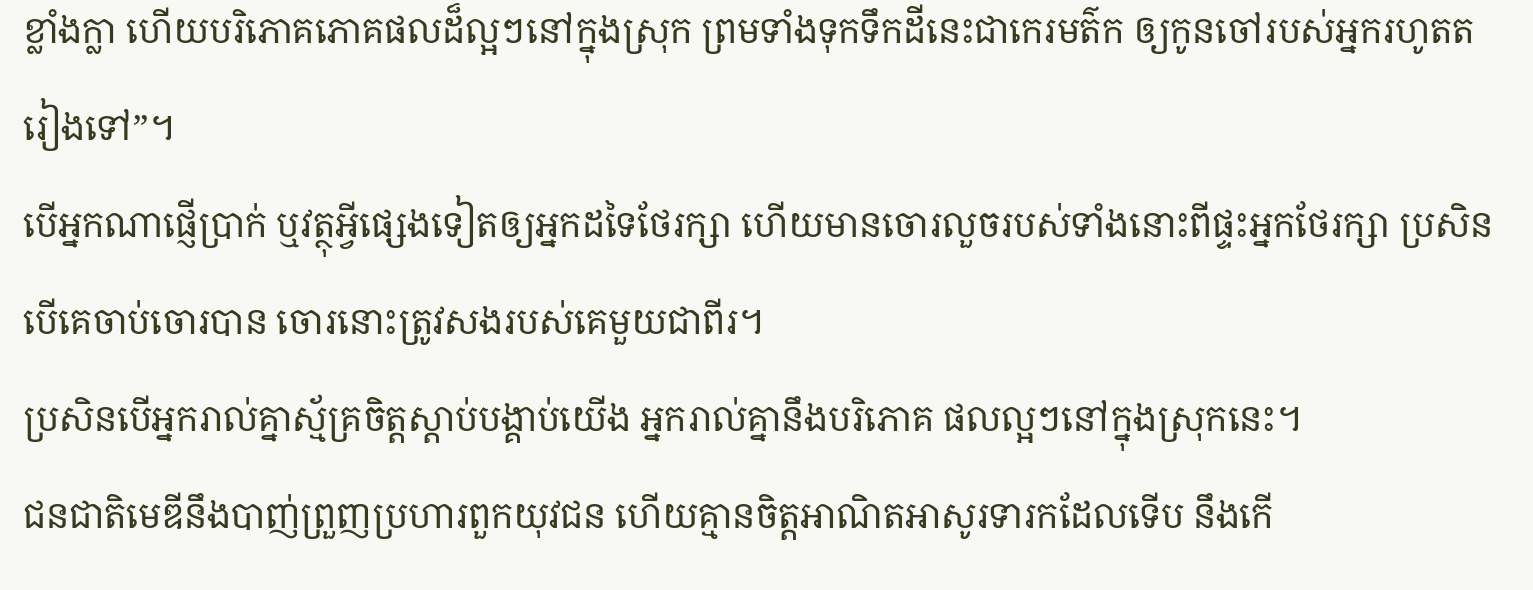ខ្លាំងក្លា ហើយបរិភោគភោគផលដ៏ល្អៗនៅក្នុងស្រុក ព្រមទាំងទុកទឹកដីនេះជាកេរមត៌ក ឲ្យកូនចៅរបស់អ្នករហូតតរៀងទៅ”។
បើអ្នកណាផ្ញើប្រាក់ ឬវត្ថុអ្វីផ្សេងទៀតឲ្យអ្នកដទៃថែរក្សា ហើយមានចោរលួចរបស់ទាំងនោះពីផ្ទះអ្នកថែរក្សា ប្រសិនបើគេចាប់ចោរបាន ចោរនោះត្រូវសងរបស់គេមួយជាពីរ។
ប្រសិនបើអ្នករាល់គ្នាស្ម័គ្រចិត្តស្ដាប់បង្គាប់យើង អ្នករាល់គ្នានឹងបរិភោគ ផលល្អៗនៅក្នុងស្រុកនេះ។
ជនជាតិមេឌីនឹងបាញ់ព្រួញប្រហារពួកយុវជន ហើយគ្មានចិត្តអាណិតអាសូរទារកដែលទើប នឹងកើ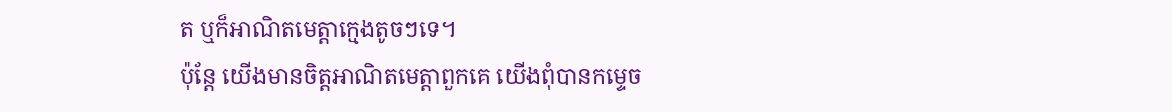ត ឬក៏អាណិតមេត្តាក្មេងតូចៗទេ។
ប៉ុន្តែ យើងមានចិត្តអាណិតមេត្តាពួកគេ យើងពុំបានកម្ទេច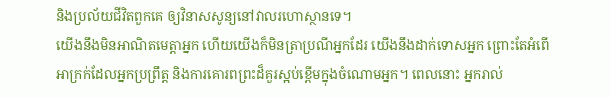និងប្រល័យជីវិតពួកគេ ឲ្យវិនាសសូន្យនៅវាលរហោស្ថានទេ។
យើងនឹងមិនអាណិតមេត្តាអ្នក ហើយយើងក៏មិនត្រាប្រណីអ្នកដែរ យើងនឹងដាក់ទោសអ្នក ព្រោះតែអំពើអាក្រក់ដែលអ្នកប្រព្រឹត្ត និងការគោរពព្រះដ៏គួរស្អប់ខ្ពើមក្នុងចំណោមអ្នក។ ពេលនោះ អ្នករាល់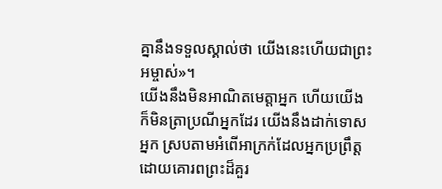គ្នានឹងទទួលស្គាល់ថា យើងនេះហើយជាព្រះអម្ចាស់»។
យើងនឹងមិនអាណិតមេត្តាអ្នក ហើយយើងក៏មិនត្រាប្រណីអ្នកដែរ យើងនឹងដាក់ទោសអ្នក ស្របតាមអំពើអាក្រក់ដែលអ្នកប្រព្រឹត្ត ដោយគោរពព្រះដ៏គួរ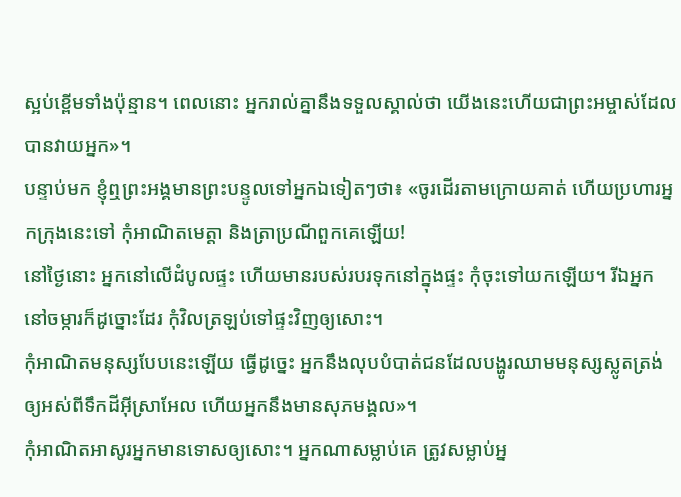ស្អប់ខ្ពើមទាំងប៉ុន្មាន។ ពេលនោះ អ្នករាល់គ្នានឹងទទួលស្គាល់ថា យើងនេះហើយជាព្រះអម្ចាស់ដែលបានវាយអ្នក»។
បន្ទាប់មក ខ្ញុំឮព្រះអង្គមានព្រះបន្ទូលទៅអ្នកឯទៀតៗថា៖ «ចូរដើរតាមក្រោយគាត់ ហើយប្រហារអ្នកក្រុងនេះទៅ កុំអាណិតមេត្តា និងត្រាប្រណីពួកគេឡើយ!
នៅថ្ងៃនោះ អ្នកនៅលើដំបូលផ្ទះ ហើយមានរបស់របរទុកនៅក្នុងផ្ទះ កុំចុះទៅយកឡើយ។ រីឯអ្នកនៅចម្ការក៏ដូច្នោះដែរ កុំវិលត្រឡប់ទៅផ្ទះវិញឲ្យសោះ។
កុំអាណិតមនុស្សបែបនេះឡើយ ធ្វើដូច្នេះ អ្នកនឹងលុបបំបាត់ជនដែលបង្ហូរឈាមមនុស្សស្លូតត្រង់ឲ្យអស់ពីទឹកដីអ៊ីស្រាអែល ហើយអ្នកនឹងមានសុភមង្គល»។
កុំអាណិតអាសូរអ្នកមានទោសឲ្យសោះ។ អ្នកណាសម្លាប់គេ ត្រូវសម្លាប់អ្ន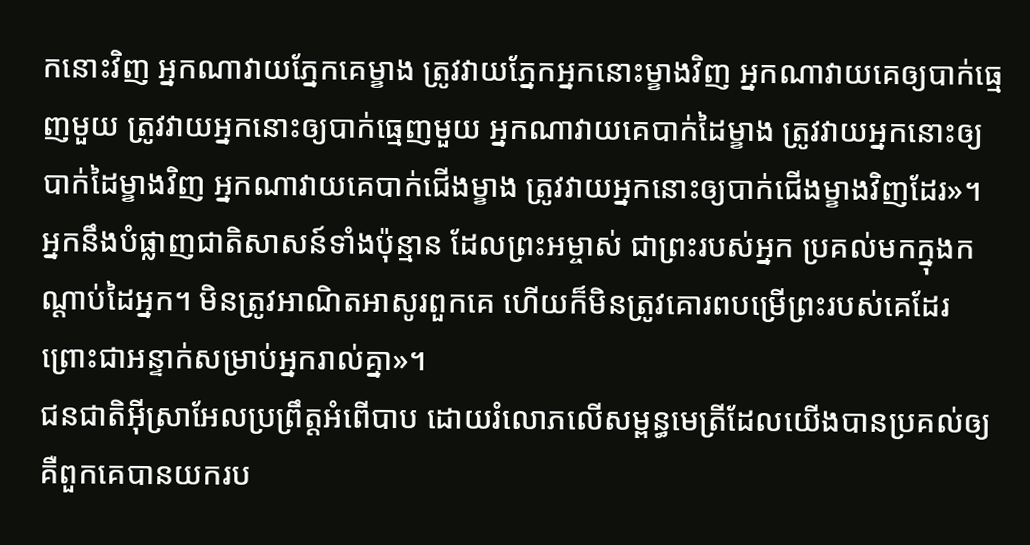កនោះវិញ អ្នកណាវាយភ្នែកគេម្ខាង ត្រូវវាយភ្នែកអ្នកនោះម្ខាងវិញ អ្នកណាវាយគេឲ្យបាក់ធ្មេញមួយ ត្រូវវាយអ្នកនោះឲ្យបាក់ធ្មេញមួយ អ្នកណាវាយគេបាក់ដៃម្ខាង ត្រូវវាយអ្នកនោះឲ្យបាក់ដៃម្ខាងវិញ អ្នកណាវាយគេបាក់ជើងម្ខាង ត្រូវវាយអ្នកនោះឲ្យបាក់ជើងម្ខាងវិញដែរ»។
អ្នកនឹងបំផ្លាញជាតិសាសន៍ទាំងប៉ុន្មាន ដែលព្រះអម្ចាស់ ជាព្រះរបស់អ្នក ប្រគល់មកក្នុងកណ្ដាប់ដៃអ្នក។ មិនត្រូវអាណិតអាសូរពួកគេ ហើយក៏មិនត្រូវគោរពបម្រើព្រះរបស់គេដែរ ព្រោះជាអន្ទាក់សម្រាប់អ្នករាល់គ្នា»។
ជនជាតិអ៊ីស្រាអែលប្រព្រឹត្តអំពើបាប ដោយរំលោភលើសម្ពន្ធមេត្រីដែលយើងបានប្រគល់ឲ្យ គឺពួកគេបានយករប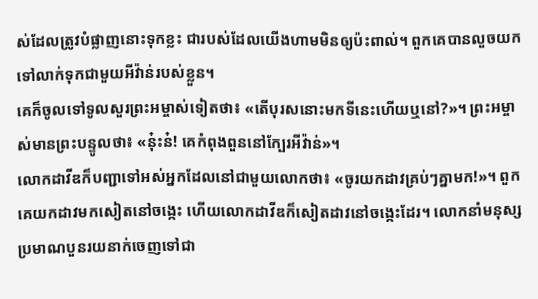ស់ដែលត្រូវបំផ្លាញនោះទុកខ្លះ ជារបស់ដែលយើងហាមមិនឲ្យប៉ះពាល់។ ពួកគេបានលួចយកទៅលាក់ទុកជាមួយអីវ៉ាន់របស់ខ្លួន។
គេក៏ចូលទៅទូលសួរព្រះអម្ចាស់ទៀតថា៖ «តើបុរសនោះមកទីនេះហើយឬនៅ?»។ ព្រះអម្ចាស់មានព្រះបន្ទូលថា៖ «នុ៎ះន៎! គេកំពុងពួននៅក្បែរអីវ៉ាន់»។
លោកដាវីឌក៏បញ្ជាទៅអស់អ្នកដែលនៅជាមួយលោកថា៖ «ចូរយកដាវគ្រប់ៗគ្នាមក!»។ ពួកគេយកដាវមកសៀតនៅចង្កេះ ហើយលោកដាវីឌក៏សៀតដាវនៅចង្កេះដែរ។ លោកនាំមនុស្សប្រមាណបួនរយនាក់ចេញទៅជា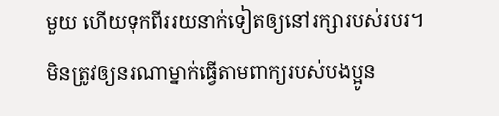មួយ ហើយទុកពីររយនាក់ទៀតឲ្យនៅរក្សារបស់របរ។
មិនត្រូវឲ្យនរណាម្នាក់ធ្វើតាមពាក្យរបស់បងប្អូន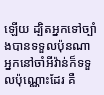ឡើយ ដ្បិតអ្នកទៅច្បាំងបានទទួលប៉ុនណា អ្នកនៅចាំអីវ៉ាន់ក៏ទទួលប៉ុណ្ណោះដែរ គឺ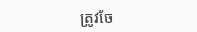ត្រូវចែ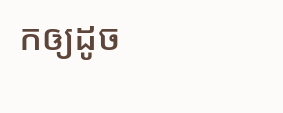កឲ្យដូច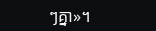ៗគ្នា»។